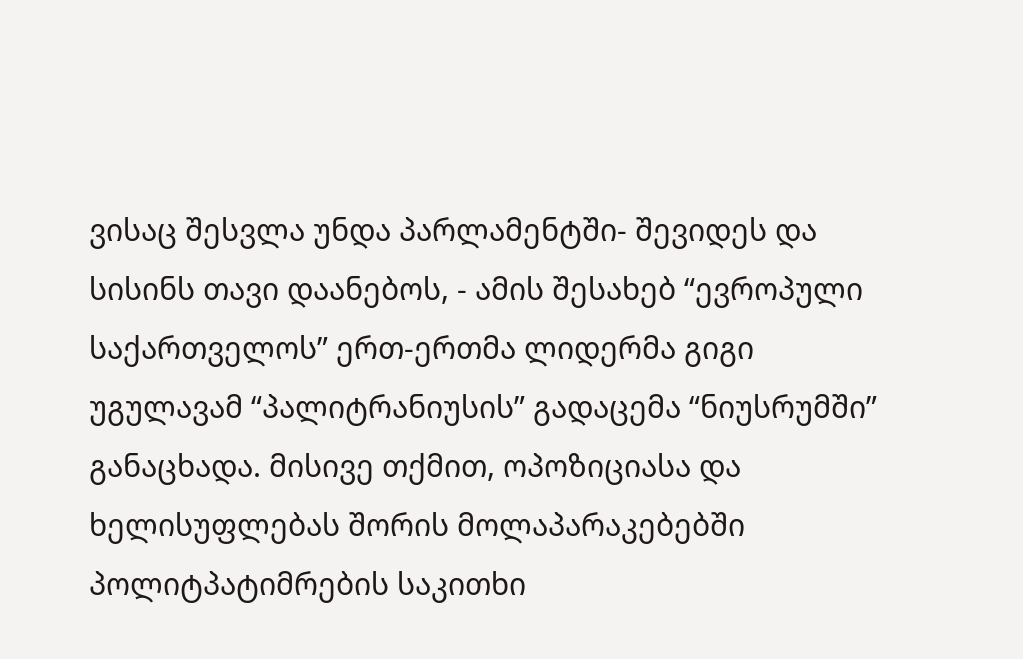ვისაც შესვლა უნდა პარლამენტში- შევიდეს და სისინს თავი დაანებოს, - ამის შესახებ “ევროპული საქართველოს” ერთ-ერთმა ლიდერმა გიგი უგულავამ “პალიტრანიუსის” გადაცემა “ნიუსრუმში” განაცხადა. მისივე თქმით, ოპოზიციასა და ხელისუფლებას შორის მოლაპარაკებებში პოლიტპატიმრების საკითხი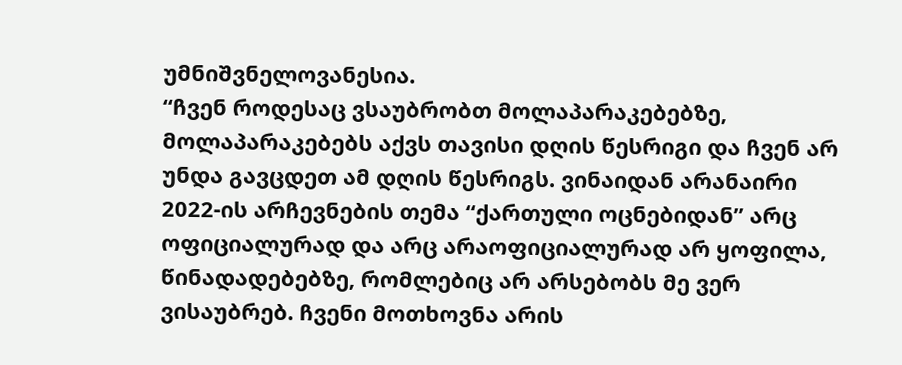უმნიშვნელოვანესია.
“ჩვენ როდესაც ვსაუბრობთ მოლაპარაკებებზე, მოლაპარაკებებს აქვს თავისი დღის წესრიგი და ჩვენ არ უნდა გავცდეთ ამ დღის წესრიგს. ვინაიდან არანაირი 2022-ის არჩევნების თემა “ქართული ოცნებიდან” არც ოფიციალურად და არც არაოფიციალურად არ ყოფილა, წინადადებებზე, რომლებიც არ არსებობს მე ვერ ვისაუბრებ. ჩვენი მოთხოვნა არის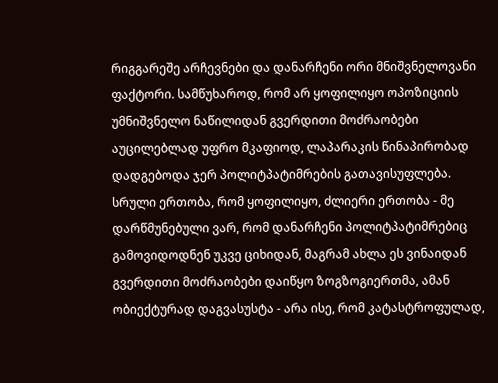რიგგარეშე არჩევნები და დანარჩენი ორი მნიშვნელოვანი ფაქტორი. სამწუხაროდ, რომ არ ყოფილიყო ოპოზიციის უმნიშვნელო ნაწილიდან გვერდითი მოძრაობები აუცილებლად უფრო მკაფიოდ, ლაპარაკის წინაპირობად დადგებოდა ჯერ პოლიტპატიმრების გათავისუფლება. სრული ერთობა, რომ ყოფილიყო, ძლიერი ერთობა - მე დარწმუნებული ვარ, რომ დანარჩენი პოლიტპატიმრებიც გამოვიდოდნენ უკვე ციხიდან, მაგრამ ახლა ეს ვინაიდან გვერდითი მოძრაობები დაიწყო ზოგზოგიერთმა, ამან ობიექტურად დაგვასუსტა - არა ისე, რომ კატასტროფულად,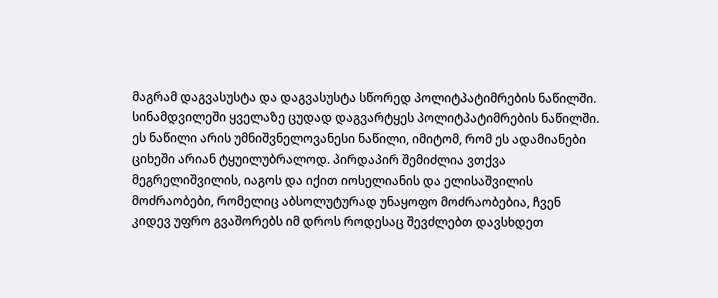მაგრამ დაგვასუსტა და დაგვასუსტა სწორედ პოლიტპატიმრების ნაწილში. სინამდვილეში ყველაზე ცუდად დაგვარტყეს პოლიტპატიმრების ნაწილში. ეს ნაწილი არის უმნიშვნელოვანესი ნაწილი, იმიტომ, რომ ეს ადამიანები ციხეში არიან ტყუილუბრალოდ. პირდაპირ შემიძლია ვთქვა მეგრელიშვილის, იაგოს და იქით იოსელიანის და ელისაშვილის მოძრაობები, რომელიც აბსოლუტურად უნაყოფო მოძრაობებია, ჩვენ კიდევ უფრო გვაშორებს იმ დროს როდესაც შევძლებთ დავსხდეთ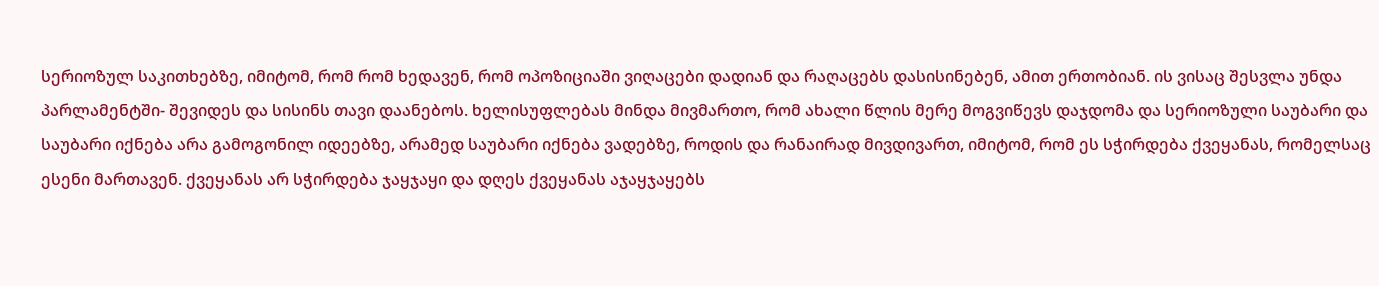სერიოზულ საკითხებზე, იმიტომ, რომ რომ ხედავენ, რომ ოპოზიციაში ვიღაცები დადიან და რაღაცებს დასისინებენ, ამით ერთობიან. ის ვისაც შესვლა უნდა პარლამენტში- შევიდეს და სისინს თავი დაანებოს. ხელისუფლებას მინდა მივმართო, რომ ახალი წლის მერე მოგვიწევს დაჯდომა და სერიოზული საუბარი და საუბარი იქნება არა გამოგონილ იდეებზე, არამედ საუბარი იქნება ვადებზე, როდის და რანაირად მივდივართ, იმიტომ, რომ ეს სჭირდება ქვეყანას, რომელსაც ესენი მართავენ. ქვეყანას არ სჭირდება ჯაყჯაყი და დღეს ქვეყანას აჯაყჯაყებს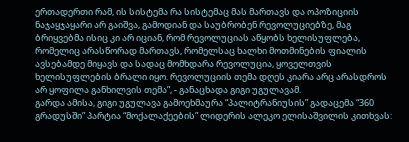ერთადერთი რამ, ის სისტემა რა სისტემაც მას მართავს და ოპოზიციის ნაჯაყჯაყარი არ გაიშვა, გამოდიან და საუბრობენ რევოლუციებზე, მაგ ბრიყვებმა ისიც კი არ იციან, რომ რევოლუციას აწყობს ხელისუფლება, რომელიც არასწორად მართავს, რომელსაც ხალხი მოთმინების ფიალის ავსებამდე მიყავს და სადაც მომხდარა რევოლუცია, ყოველთვის ხელისუფლების ბრალი იყო. რევოლუციის თემა დღეს კიარა არც არასდროს არ ყოფილა განხილვის თემა”, - განაცხადა გიგი უგულავამ.
გარდა ამისა, გიგი უგულავა გამოეხმაურა “პალიტრანიუსის” გადაცემა “360 გრადუსში” პარტია “მოქალაქეების” ლიდერის ალეკო ელისაშვილის კითხვას: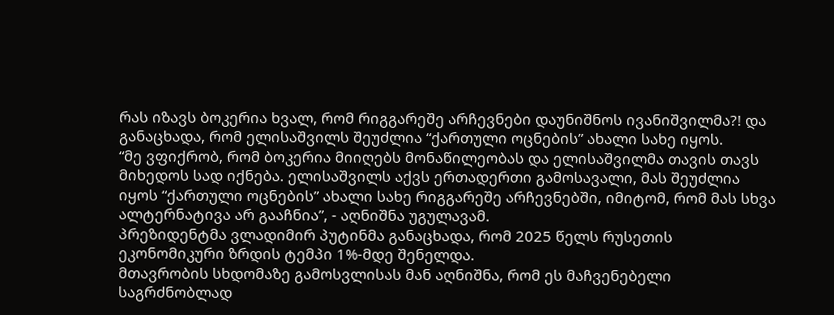რას იზავს ბოკერია ხვალ, რომ რიგგარეშე არჩევნები დაუნიშნოს ივანიშვილმა?! და განაცხადა, რომ ელისაშვილს შეუძლია “ქართული ოცნების” ახალი სახე იყოს.
“მე ვფიქრობ, რომ ბოკერია მიიღებს მონაწილეობას და ელისაშვილმა თავის თავს მიხედოს სად იქნება. ელისაშვილს აქვს ერთადერთი გამოსავალი, მას შეუძლია იყოს “ქართული ოცნების” ახალი სახე რიგგარეშე არჩევნებში, იმიტომ, რომ მას სხვა ალტერნატივა არ გააჩნია”, - აღნიშნა უგულავამ.
პრეზიდენტმა ვლადიმირ პუტინმა განაცხადა, რომ 2025 წელს რუსეთის ეკონომიკური ზრდის ტემპი 1%-მდე შენელდა.
მთავრობის სხდომაზე გამოსვლისას მან აღნიშნა, რომ ეს მაჩვენებელი საგრძნობლად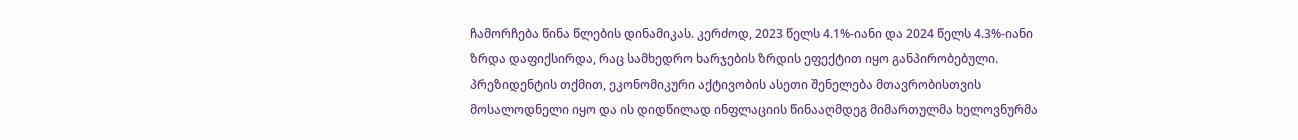ჩამორჩება წინა წლების დინამიკას. კერძოდ, 2023 წელს 4.1%-იანი და 2024 წელს 4.3%-იანი ზრდა დაფიქსირდა, რაც სამხედრო ხარჯების ზრდის ეფექტით იყო განპირობებული.
პრეზიდენტის თქმით, ეკონომიკური აქტივობის ასეთი შენელება მთავრობისთვის მოსალოდნელი იყო და ის დიდწილად ინფლაციის წინააღმდეგ მიმართულმა ხელოვნურმა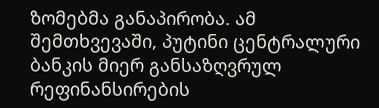ზომებმა განაპირობა. ამ შემთხვევაში, პუტინი ცენტრალური ბანკის მიერ განსაზღვრულ რეფინანსირების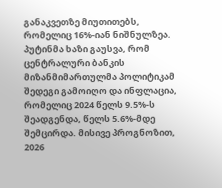განაკვეთზე მიუთითებს, რომელიც 16%-იან ნიშნულზეა.
პუტინმა ხაზი გაუსვა, რომ ცენტრალური ბანკის მიზანმიმართულმა პოლიტიკამ შედეგი გამოიღო და ინფლაცია, რომელიც 2024 წელს 9.5%-ს შეადგენდა, წელს 5.6%-მდე შემცირდა. მისივე პროგნოზით, 2026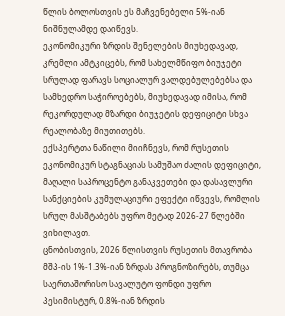წლის ბოლოსთვის ეს მაჩვენებელი 5%-იან ნიშნულამდე დაიწევს.
ეკონომიკური ზრდის შენელების მიუხედავად, კრემლი ამტკიცებს, რომ სახელმწიფო ბიუჯეტი სრულად ფარავს სოციალურ ვალდებულებებსა და სამხედრო საჭიროებებს, მიუხედავად იმისა, რომ რეკორდულად მზარდი ბიუჯეტის დეფიციტი სხვა რეალობაზე მიუთითებს.
ექსპერტთა ნაწილი მიიჩნევს, რომ რუსეთის ეკონომიკურ სტაგნაციას სამუშაო ძალის დეფიციტი, მაღალი საპროცენტო განაკვეთები და დასავლური სანქციების კუმულაციური ეფექტი იწვევს, რომლის სრულ მასშტაბებს უფრო მეტად 2026-27 წლებში ვიხილავთ.
ცნობისთვის, 2026 წლისთვის რუსეთის მთავრობა მშპ-ის 1%-1.3%-იან ზრდას პროგნოზირებს, თუმცა საერთაშორისო სავალუტო ფონდი უფრო პესიმისტურ, 0.8%-იან ზრდის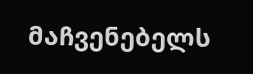მაჩვენებელს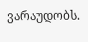ვარაუდობს.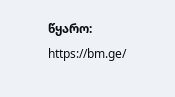წყარო: https://bm.ge/